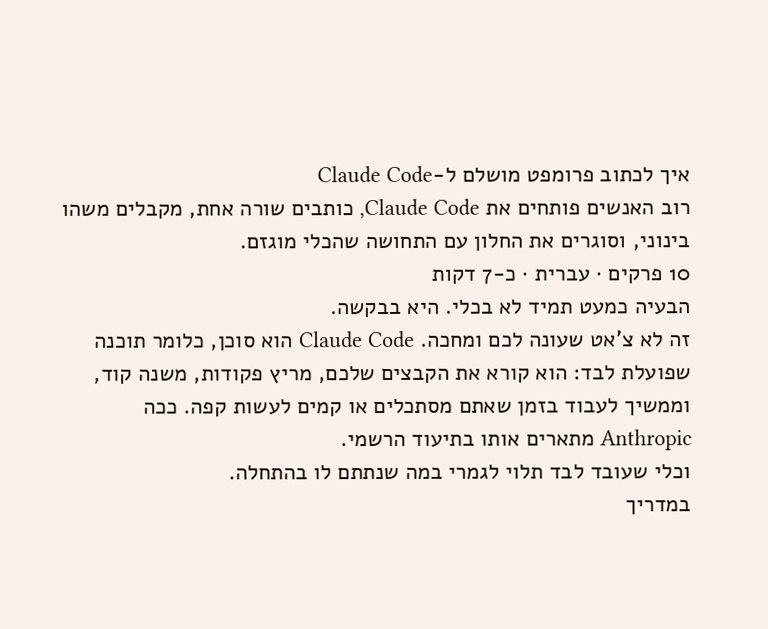איך לכתוב פרומפט מושלם ל-Claude Code
רוב האנשים פותחים את Claude Code, כותבים שורה אחת, מקבלים משהו בינוני, וסוגרים את החלון עם התחושה שהכלי מוגזם.
10 פרקים · עברית · כ-7 דקות
הבעיה כמעט תמיד לא בכלי. היא בבקשה.
זה לא צ'אט שעונה לכם ומחכה. Claude Code הוא סוכן, כלומר תוכנה שפועלת לבד: הוא קורא את הקבצים שלכם, מריץ פקודות, משנה קוד, וממשיך לעבוד בזמן שאתם מסתכלים או קמים לעשות קפה. ככה Anthropic מתארים אותו בתיעוד הרשמי.
וכלי שעובד לבד תלוי לגמרי במה שנתתם לו בהתחלה.
במדריך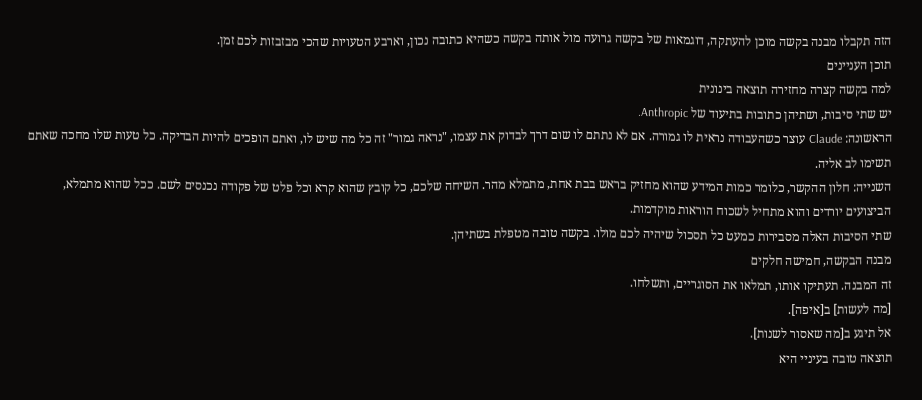הזה תקבלו מבנה בקשה מוכן להעתקה, דוגמאות של בקשה גרועה מול אותה בקשה כשהיא כתובה נכון, וארבע הטעויות שהכי מבזבזות לכם זמן.
תוכן העניינים
למה בקשה קצרה מחזירה תוצאה בינונית
יש שתי סיבות, ושתיהן כתובות בתיעוד של Anthropic.
הראשונה: Claude עוצר כשהעבודה נראית לו גמורה. אם לא נתתם לו שום דרך לבדוק את עצמו, "נראה גמור" זה כל מה שיש לו, ואתם הופכים להיות הבדיקה. כל טעות שלו מחכה שאתם תשימו לב אליה.
השנייה: חלון ההקשר, כלומר כמות המידע שהוא מחזיק בראש בבת אחת, מתמלא מהר. השיחה שלכם, כל קובץ שהוא קרא וכל פלט של פקודה נכנסים לשם. ככל שהוא מתמלא, הביצועים יורדים והוא מתחיל לשכוח הוראות מוקדמות.
שתי הסיבות האלה מסבירות כמעט כל תסכול שיהיה לכם מולו. בקשה טובה מטפלת בשתיהן.
מבנה הבקשה, חמישה חלקים
זה המבנה. תעתיקו אותו, תמלאו את הסוגריים, ותשלחו.
[מה לעשות] ב[איפה].
אל תיגע ב[מה שאסור לשנות].
תוצאה טובה בעיניי היא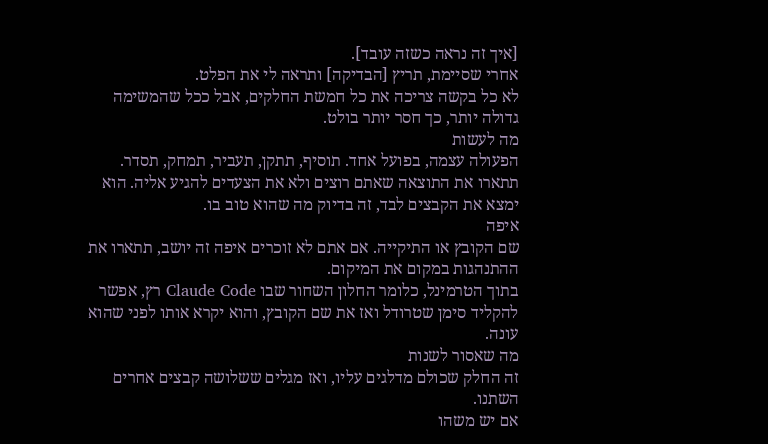[איך זה נראה כשזה עובד].
אחרי שסיימת, תריץ [הבדיקה] ותראה לי את הפלט.
לא כל בקשה צריכה את כל חמשת החלקים, אבל ככל שהמשימה גדולה יותר, כך חסר יותר בולט.
מה לעשות
הפעולה עצמה, בפועל אחד. תוסיף, תתקן, תעביר, תמחק, תסדר.
תתארו את התוצאה שאתם רוצים ולא את הצעדים להגיע אליה. הוא ימצא את הקבצים לבד, זה בדיוק מה שהוא טוב בו.
איפה
שם הקובץ או התיקייה. אם אתם לא זוכרים איפה זה יושב, תתארו את ההתנהגות במקום את המיקום.
בתוך הטרמינל, כלומר החלון השחור שבו Claude Code רץ, אפשר להקליד סימן שטרודל ואז את שם הקובץ, והוא יקרא אותו לפני שהוא עונה.
מה שאסור לשנות
זה החלק שכולם מדלגים עליו, ואז מגלים ששלושה קבצים אחרים השתנו.
אם יש משהו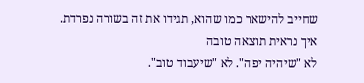שחייב להישאר כמו שהוא, תגידו את זה בשורה נפרדת.
איך נראית תוצאה טובה
לא "שיהיה יפה". לא "שיעבוד טוב".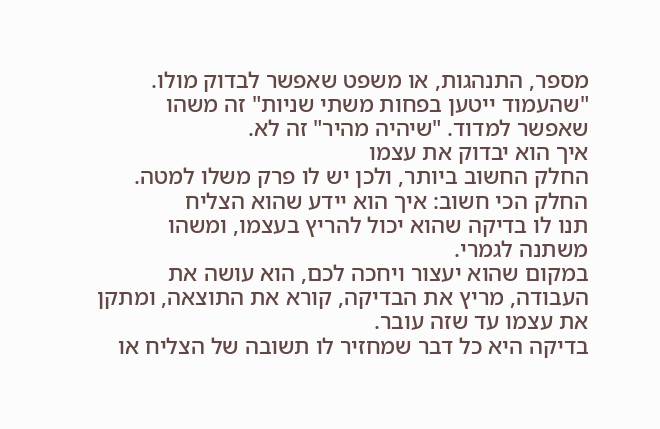מספר, התנהגות, או משפט שאפשר לבדוק מולו. "שהעמוד ייטען בפחות משתי שניות" זה משהו שאפשר למדוד. "שיהיה מהיר" זה לא.
איך הוא יבדוק את עצמו
החלק החשוב ביותר, ולכן יש לו פרק משלו למטה.
החלק הכי חשוב: איך הוא יידע שהוא הצליח
תנו לו בדיקה שהוא יכול להריץ בעצמו, ומשהו משתנה לגמרי.
במקום שהוא יעצור ויחכה לכם, הוא עושה את העבודה, מריץ את הבדיקה, קורא את התוצאה, ומתקן את עצמו עד שזה עובר.
בדיקה היא כל דבר שמחזיר לו תשובה של הצליח או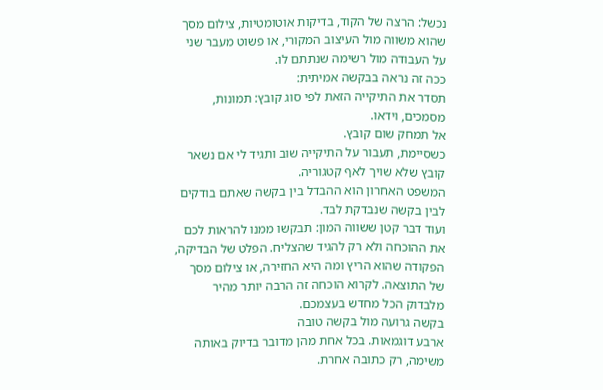נכשל: הרצה של הקוד, בדיקות אוטומטיות, צילום מסך שהוא משווה מול העיצוב המקורי, או פשוט מעבר שני על העבודה מול רשימה שנתתם לו.
ככה זה נראה בבקשה אמיתית:
תסדר את התיקייה הזאת לפי סוג קובץ: תמונות, מסמכים, וידאו.
אל תמחק שום קובץ.
כשסיימת, תעבור על התיקייה שוב ותגיד לי אם נשאר קובץ שלא שויך לאף קטגוריה.
המשפט האחרון הוא ההבדל בין בקשה שאתם בודקים לבין בקשה שנבדקת לבד.
ועוד דבר קטן ששווה המון: תבקשו ממנו להראות לכם את ההוכחה ולא רק להגיד שהצליח. הפלט של הבדיקה, הפקודה שהוא הריץ ומה היא החזירה, או צילום מסך של התוצאה. לקרוא הוכחה זה הרבה יותר מהיר מלבדוק הכל מחדש בעצמכם.
בקשה גרועה מול בקשה טובה
ארבע דוגמאות. בכל אחת מהן מדובר בדיוק באותה משימה, רק כתובה אחרת.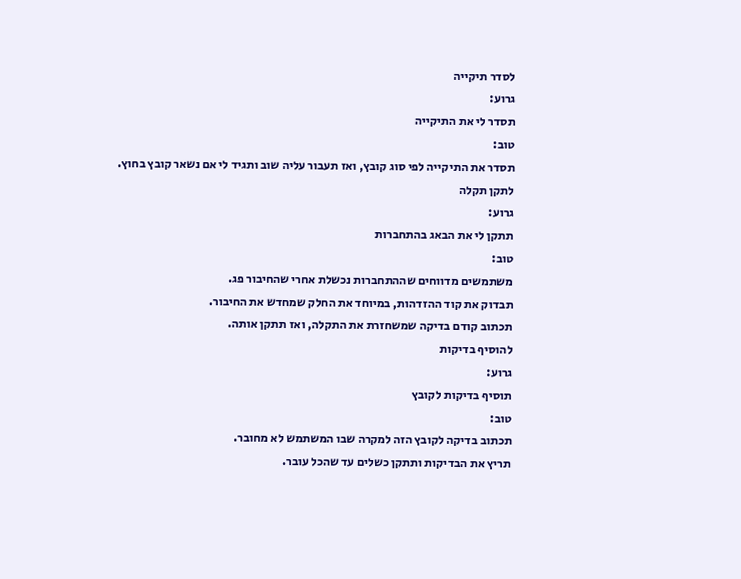לסדר תיקייה
גרוע:
תסדר לי את התיקייה
טוב:
תסדר את התיקייה לפי סוג קובץ, ואז תעבור עליה שוב ותגיד לי אם נשאר קובץ בחוץ.
לתקן תקלה
גרוע:
תתקן לי את הבאג בהתחברות
טוב:
משתמשים מדווחים שההתחברות נכשלת אחרי שהחיבור פג.
תבדוק את קוד ההזדהות, במיוחד את החלק שמחדש את החיבור.
תכתוב קודם בדיקה שמשחזרת את התקלה, ואז תתקן אותה.
להוסיף בדיקות
גרוע:
תוסיף בדיקות לקובץ
טוב:
תכתוב בדיקה לקובץ הזה למקרה שבו המשתמש לא מחובר.
תריץ את הבדיקות ותתקן כשלים עד שהכל עובר.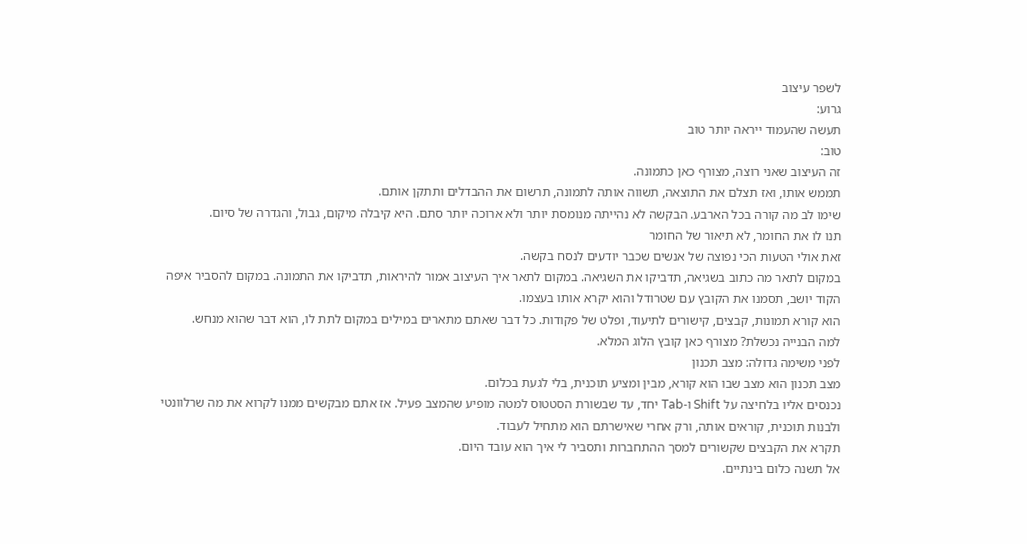לשפר עיצוב
גרוע:
תעשה שהעמוד ייראה יותר טוב
טוב:
זה העיצוב שאני רוצה, מצורף כאן כתמונה.
תממש אותו, ואז תצלם את התוצאה, תשווה אותה לתמונה, תרשום את ההבדלים ותתקן אותם.
שימו לב מה קורה בכל הארבע. הבקשה לא נהייתה מנומסת יותר ולא ארוכה יותר סתם. היא קיבלה מיקום, גבול, והגדרה של סיום.
תנו לו את החומר, לא תיאור של החומר
זאת אולי הטעות הכי נפוצה של אנשים שכבר יודעים לנסח בקשה.
במקום לתאר מה כתוב בשגיאה, תדביקו את השגיאה. במקום לתאר איך העיצוב אמור להיראות, תדביקו את התמונה. במקום להסביר איפה הקוד יושב, תסמנו את הקובץ עם שטרודל והוא יקרא אותו בעצמו.
הוא קורא תמונות, קבצים, קישורים לתיעוד, ופלט של פקודות. כל דבר שאתם מתארים במילים במקום לתת לו, הוא דבר שהוא מנחש.
למה הבנייה נכשלת? מצורף כאן קובץ הלוג המלא.
לפני משימה גדולה: מצב תכנון
מצב תכנון הוא מצב שבו הוא קורא, מבין ומציע תוכנית, בלי לגעת בכלום.
נכנסים אליו בלחיצה על Shift ו-Tab יחד, עד שבשורת הסטטוס למטה מופיע שהמצב פעיל. אז אתם מבקשים ממנו לקרוא את מה שרלוונטי ולבנות תוכנית, קוראים אותה, ורק אחרי שאישרתם הוא מתחיל לעבוד.
תקרא את הקבצים שקשורים למסך ההתחברות ותסביר לי איך הוא עובד היום.
אל תשנה כלום בינתיים.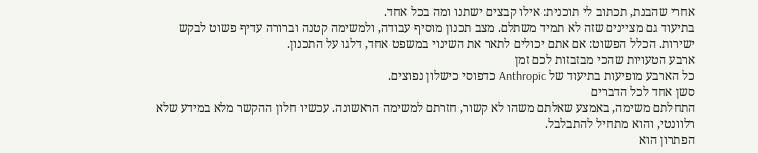אחרי שהבנת, תכתוב לי תוכנית: אילו קבצים ישתנו ומה בכל אחד.
בתיעוד גם מציינים שזה לא תמיד משתלם. מצב תכנון מוסיף עבודה, ולמשימה קטנה וברורה עדיף פשוט לבקש ישירות. הכלל הפשוט: אם אתם יכולים לתאר את השינוי במשפט אחד, דלגו על התכנון.
ארבע הטעויות שהכי מבזבזות לכם זמן
כל הארבע מופיעות בתיעוד של Anthropic כדפוסי כישלון נפוצים.
סשן אחד לכל הדברים
התחלתם משימה, באמצע שאלתם משהו לא קשור, חזרתם למשימה הראשונה. עכשיו חלון ההקשר מלא במידע שלא רלוונטי, והוא מתחיל להתבלבל.
הפתרון הוא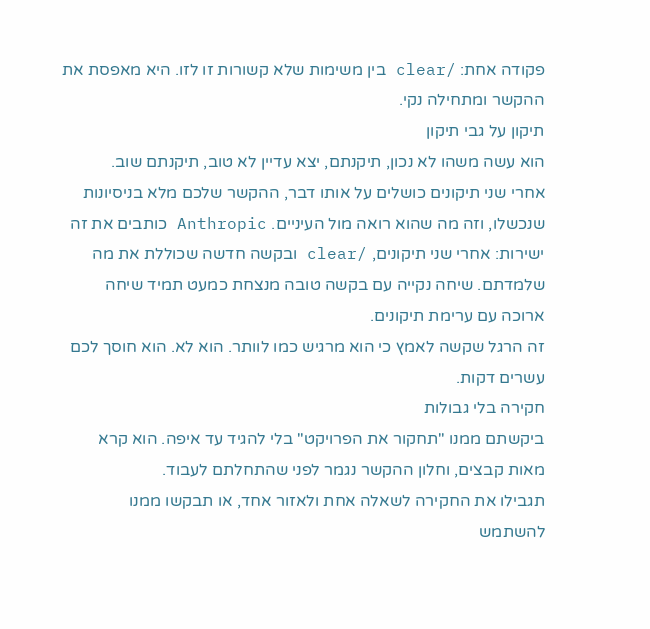פקודה אחת: /clear בין משימות שלא קשורות זו לזו. היא מאפסת את ההקשר ומתחילה נקי.
תיקון על גבי תיקון
הוא עשה משהו לא נכון, תיקנתם, יצא עדיין לא טוב, תיקנתם שוב.
אחרי שני תיקונים כושלים על אותו דבר, ההקשר שלכם מלא בניסיונות שנכשלו, וזה מה שהוא רואה מול העיניים. Anthropic כותבים את זה ישירות: אחרי שני תיקונים, /clear ובקשה חדשה שכוללת את מה שלמדתם. שיחה נקייה עם בקשה טובה מנצחת כמעט תמיד שיחה ארוכה עם ערימת תיקונים.
זה הרגל שקשה לאמץ כי הוא מרגיש כמו לוותר. הוא לא. הוא חוסך לכם עשרים דקות.
חקירה בלי גבולות
ביקשתם ממנו "תחקור את הפרויקט" בלי להגיד עד איפה. הוא קרא מאות קבצים, וחלון ההקשר נגמר לפני שהתחלתם לעבוד.
תגבילו את החקירה לשאלה אחת ולאזור אחד, או תבקשו ממנו להשתמש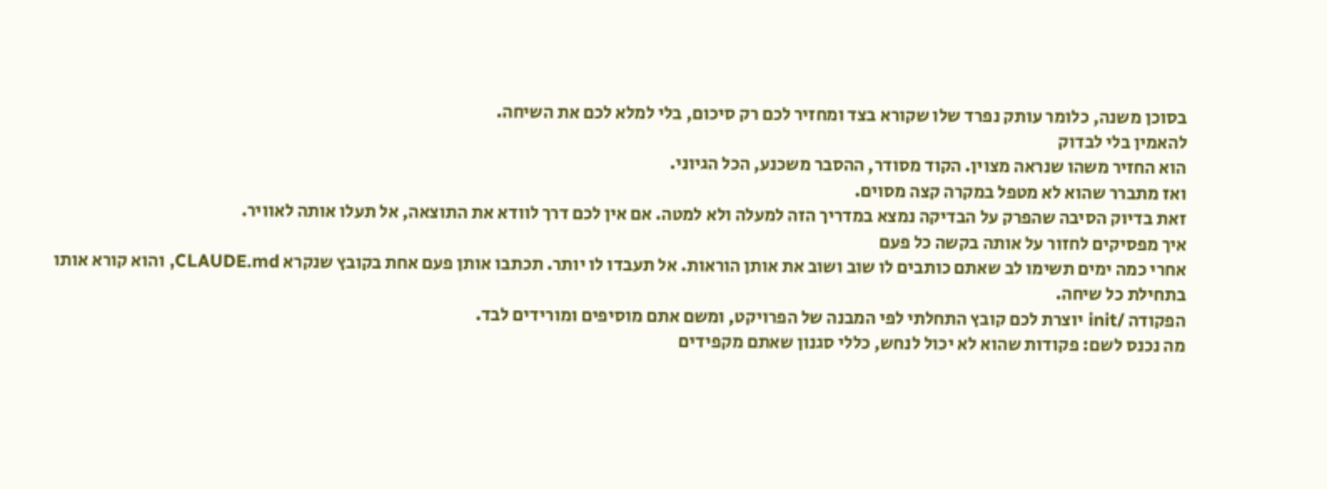בסוכן משנה, כלומר עותק נפרד שלו שקורא בצד ומחזיר לכם רק סיכום, בלי למלא לכם את השיחה.
להאמין בלי לבדוק
הוא החזיר משהו שנראה מצוין. הקוד מסודר, ההסבר משכנע, הכל הגיוני.
ואז מתברר שהוא לא מטפל במקרה קצה מסוים.
זאת בדיוק הסיבה שהפרק על הבדיקה נמצא במדריך הזה למעלה ולא למטה. אם אין לכם דרך לוודא את התוצאה, אל תעלו אותה לאוויר.
איך מפסיקים לחזור על אותה בקשה כל פעם
אחרי כמה ימים תשימו לב שאתם כותבים לו שוב ושוב את אותן הוראות. אל תעבדו לו יותר. תכתבו אותן פעם אחת בקובץ שנקרא CLAUDE.md, והוא קורא אותו בתחילת כל שיחה.
הפקודה /init יוצרת לכם קובץ התחלתי לפי המבנה של הפרויקט, ומשם אתם מוסיפים ומורידים לבד.
מה נכנס לשם: פקודות שהוא לא יכול לנחש, כללי סגנון שאתם מקפידים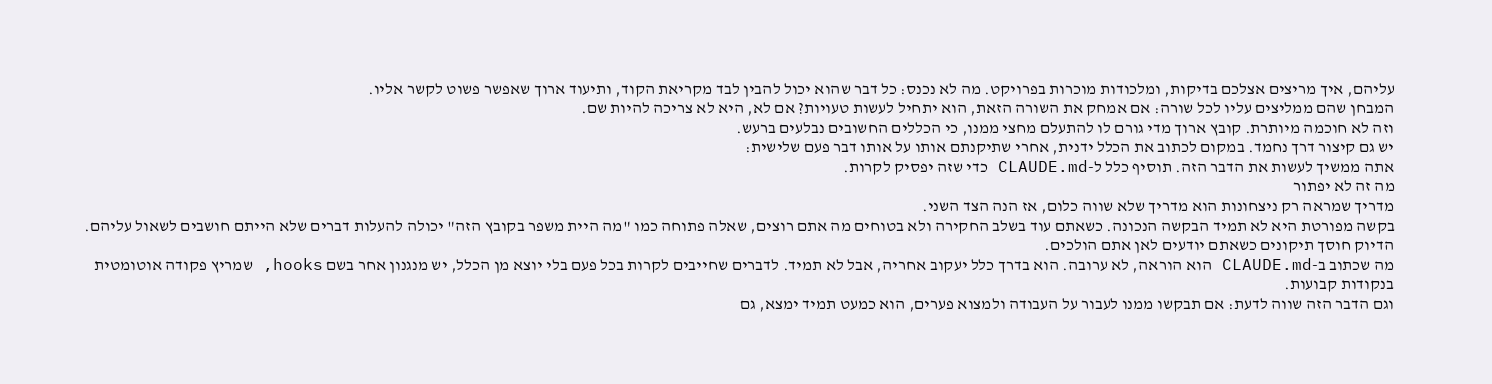עליהם, איך מריצים אצלכם בדיקות, ומלכודות מוכרות בפרויקט. מה לא נכנס: כל דבר שהוא יכול להבין לבד מקריאת הקוד, ותיעוד ארוך שאפשר פשוט לקשר אליו.
המבחן שהם ממליצים עליו לכל שורה: אם אמחק את השורה הזאת, הוא יתחיל לעשות טעויות? אם לא, היא לא צריכה להיות שם.
וזה לא חוכמה מיותרת. קובץ ארוך מדי גורם לו להתעלם מחצי ממנו, כי הכללים החשובים נבלעים ברעש.
יש גם קיצור דרך נחמד. במקום לכתוב את הכלל ידנית, אחרי שתיקנתם אותו על אותו דבר פעם שלישית:
אתה ממשיך לעשות את הדבר הזה. תוסיף כלל ל-CLAUDE.md כדי שזה יפסיק לקרות.
מה זה לא יפתור
מדריך שמראה רק ניצחונות הוא מדריך שלא שווה כלום, אז הנה הצד השני.
בקשה מפורטת היא לא תמיד הבקשה הנכונה. כשאתם עוד בשלב החקירה ולא בטוחים מה אתם רוצים, שאלה פתוחה כמו "מה היית משפר בקובץ הזה" יכולה להעלות דברים שלא הייתם חושבים לשאול עליהם. הדיוק חוסך תיקונים כשאתם יודעים לאן אתם הולכים.
מה שכתוב ב-CLAUDE.md הוא הוראה, לא ערובה. הוא בדרך כלל יעקוב אחריה, אבל לא תמיד. לדברים שחייבים לקרות בכל פעם בלי יוצא מן הכלל, יש מנגנון אחר בשם hooks, שמריץ פקודה אוטומטית בנקודות קבועות.
וגם הדבר הזה שווה לדעת: אם תבקשו ממנו לעבור על העבודה ולמצוא פערים, הוא כמעט תמיד ימצא, גם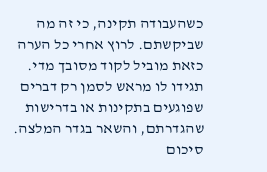כשהעבודה תקינה, כי זה מה שביקשתם. לרוץ אחרי כל הערה כזאת מוביל לקוד מסובך מדי. תגידו לו מראש לסמן רק דברים שפוגעים בתקינות או בדרישות שהגדרתם, והשאר בגדר המלצה.
סיכום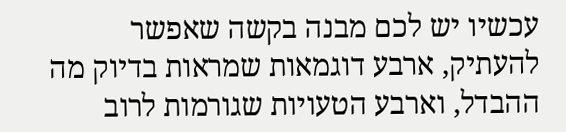עכשיו יש לכם מבנה בקשה שאפשר להעתיק, ארבע דוגמאות שמראות בדיוק מה ההבדל, וארבע הטעויות שגורמות לרוב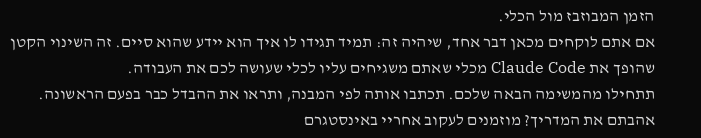הזמן המבוזבז מול הכלי.
אם אתם לוקחים מכאן דבר אחד, שיהיה זה: תמיד תגידו לו איך הוא יידע שהוא סיים. זה השינוי הקטן שהופך את Claude Code מכלי שאתם משגיחים עליו לכלי שעושה לכם את העבודה.
תתחילו מהמשימה הבאה שלכם. תכתבו אותה לפי המבנה, ותראו את ההבדל כבר בפעם הראשונה.
אהבתם את המדריך? מוזמנים לעקוב אחריי באינסטגרם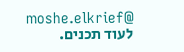@moshe.elkrief לעוד תכנים.